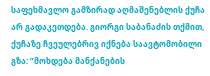საფეხმავლო გამზირად აღმაშენებლის ქუჩა არ გადაკეთდება. გიორგი საბანაძის თქმით, ქუჩაზე ჩვეულებრივ იქნება საავტომობილი გზა: ”მოხდება მანქანების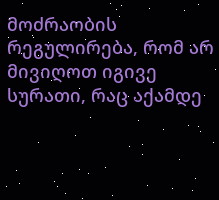მოძრაობის რეგულირება, რომ არ მივიღოთ იგივე სურათი, რაც აქამდე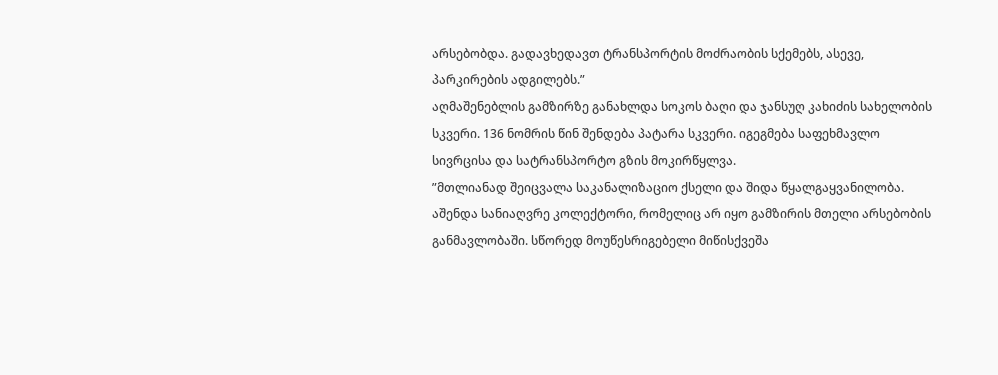არსებობდა. გადავხედავთ ტრანსპორტის მოძრაობის სქემებს, ასევე, პარკირების ადგილებს.”
აღმაშენებლის გამზირზე განახლდა სოკოს ბაღი და ჯანსუღ კახიძის სახელობის სკვერი. 136 ნომრის წინ შენდება პატარა სკვერი. იგეგმება საფეხმავლო სივრცისა და სატრანსპორტო გზის მოკირწყლვა.
”მთლიანად შეიცვალა საკანალიზაციო ქსელი და შიდა წყალგაყვანილობა. აშენდა სანიაღვრე კოლექტორი, რომელიც არ იყო გამზირის მთელი არსებობის განმავლობაში. სწორედ მოუწესრიგებელი მიწისქვეშა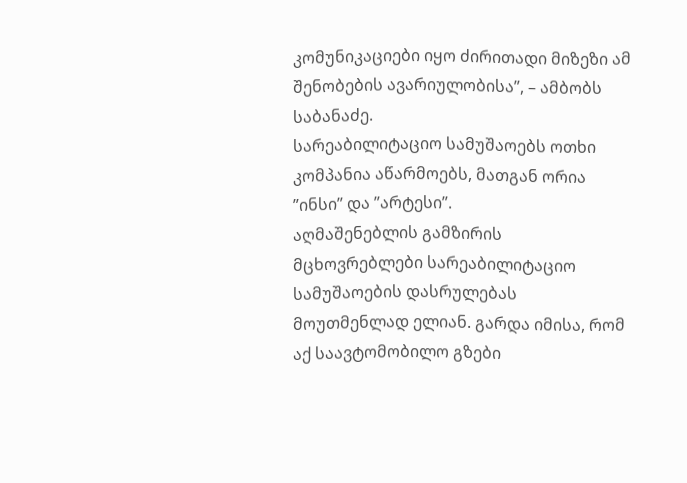კომუნიკაციები იყო ძირითადი მიზეზი ამ შენობების ავარიულობისა”, – ამბობს საბანაძე.
სარეაბილიტაციო სამუშაოებს ოთხი კომპანია აწარმოებს, მათგან ორია ”ინსი” და ”არტესი”.
აღმაშენებლის გამზირის მცხოვრებლები სარეაბილიტაციო სამუშაოების დასრულებას მოუთმენლად ელიან. გარდა იმისა, რომ აქ საავტომობილო გზები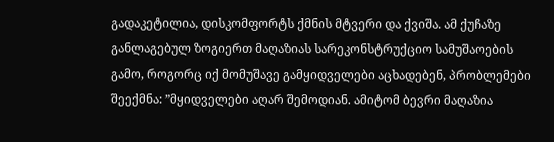გადაკეტილია, დისკომფორტს ქმნის მტვერი და ქვიშა. ამ ქუჩაზე განლაგებულ ზოგიერთ მაღაზიას სარეკონსტრუქციო სამუშაოების გამო, როგორც იქ მომუშავე გამყიდველები აცხადებენ, პრობლემები შეექმნა: ”მყიდველები აღარ შემოდიან. ამიტომ ბევრი მაღაზია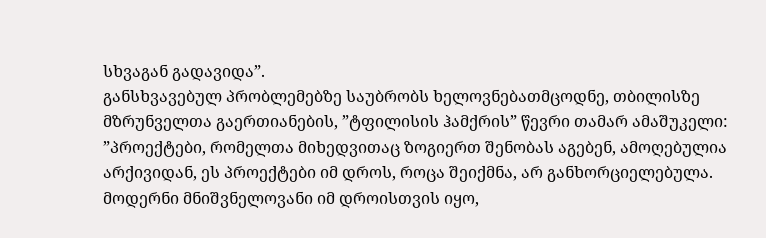სხვაგან გადავიდა”.
განსხვავებულ პრობლემებზე საუბრობს ხელოვნებათმცოდნე, თბილისზე მზრუნველთა გაერთიანების, ”ტფილისის ჰამქრის” წევრი თამარ ამაშუკელი: ”პროექტები, რომელთა მიხედვითაც ზოგიერთ შენობას აგებენ, ამოღებულია არქივიდან, ეს პროექტები იმ დროს, როცა შეიქმნა, არ განხორციელებულა. მოდერნი მნიშვნელოვანი იმ დროისთვის იყო,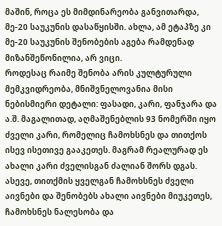მაშინ, როცა ეს მიმდინარეობა განვითარდა, მე-20 საუკუნის დასაწყისში. ახლა, ამ ეტაპზე კი მე-20 საუკუნის შენობების აგება რამდენად მიზანშეწონილია, არ ვიცი.
როდესაც რაიმე შენობა არის კულტურული მემკვიდრეობა, მნიშვნელოვანია მისი ნებისმიერი დეტალი: ფასადი, კარი, ფანჯარა და ა.შ. მაგალითად, აღმაშენებლის 93 ნომერში იყო ძველი კარი, რომელიც ჩამოხსნეს და თითქოს ისევ ისეთივე გააკეთეს. მაგრამ რეალურად ეს ახალი კარი ძველისგან ძალიან შორს დგას. ასევე, თითქმის ყველგან ჩამოხსნეს ძველი აივნები და შენობებს ახალი აივნები მიუკეთეს, ჩამოხსნეს ნალესობა და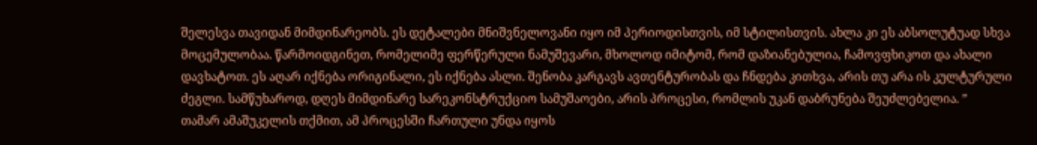შელესვა თავიდან მიმდინარეობს. ეს დეტალები მნიშვნელოვანი იყო იმ პერიოდისთვის, იმ სტილისთვის. ახლა კი ეს აბსოლუტუად სხვა მოცემულობაა. წარმოიდგინეთ, რომელიმე ფერწერული ნამუშევარი, მხოლოდ იმიტომ, რომ დაზიანებულია, ჩამოვფხიკოთ და ახალი დავხატოთ. ეს აღარ იქნება ორიგინალი, ეს იქნება ასლი. შენობა კარგავს ავთენტურობას და ჩნდება კითხვა, არის თუ არა ის კულტურული ძეგლი. სამწუხაროდ, დღეს მიმდინარე სარეკონსტრუქციო სამუშაოები, არის პროცესი, რომლის უკან დაბრუნება შეუძლებელია. ”
თამარ ამაშუკელის თქმით, ამ პროცესში ჩართული უნდა იყოს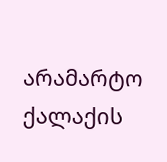არამარტო ქალაქის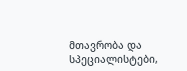მთავრობა და სპეციალისტები,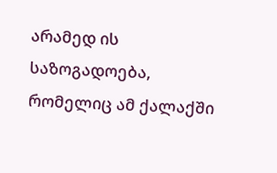არამედ ის საზოგადოება, რომელიც ამ ქალაქში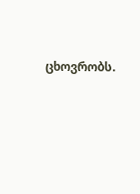ცხოვრობს.